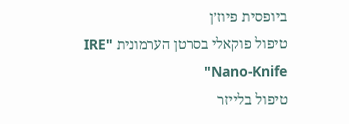ביופסית פיוז׳ן
טיפול פוקאלי בסרטן הערמונית "IRE "Nano-Knife
טיפול בלייזר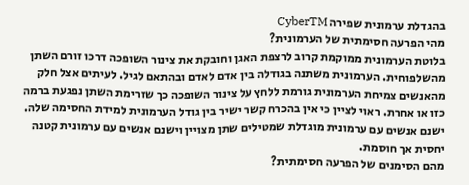בהגדלת ערמונית שפירה CyberTM
מהי הפרעה חסימתית של הערמונית?
בלוטת הערמונית ממוקמת קרוב לרצפת האגן וחובקת את צינור השופכה דרכו זורם השתן מהשלפוחית. הערמונית משתנה בגודלה בין אדם לאדם ובהתאם לגיל. לעיתים אצל חלק מהאנשים צמיחת הערמונית גורמת ללחץ על צינור השופכה כך שזרימת השתן נפגעת ברמה כזו או אחרת. ראוי לציין כי אין בהכרח קשר ישיר בין גודל הערמונית למידת החסימה שלה. ישנם אנשים עם ערמונית מוגדלת שמטילים שתן מצויין וישנם אנשים עם ערמונית קטנה יחסית אך חוסמת.
מהם הסימנים של הפרעה חסימתית?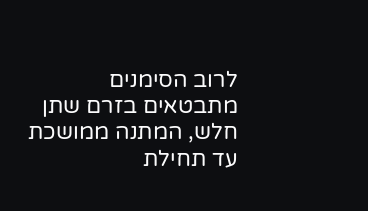לרוב הסימנים מתבטאים בזרם שתן חלש, המתנה ממושכת עד תחילת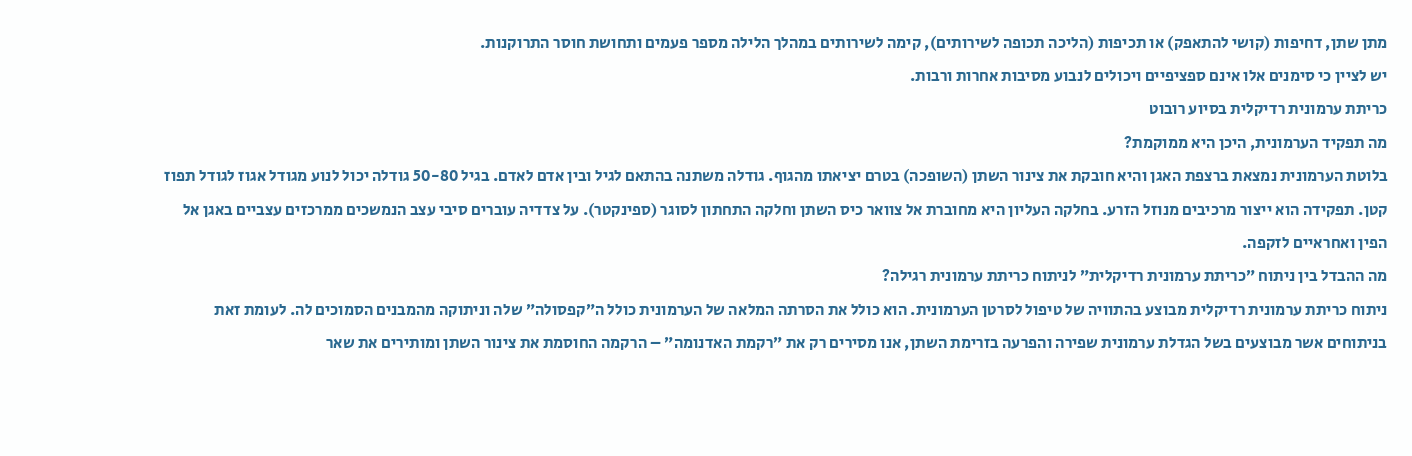מתן שתן, דחיפות (קושי להתאפק) או תכיפות (הליכה תכופה לשירותים), קימה לשירותים במהלך הלילה מספר פעמים ותחושת חוסר התרוקנות.
יש לציין כי סימנים אלו אינם ספציפיים ויכולים לנבוע מסיבות אחרות ורבות.
כריתת ערמונית רדיקלית בסיוע רובוט
מה תפקיד הערמונית, היכן היא ממוקמת?
בלוטת הערמונית נמצאת ברצפת האגן והיא חובקת את צינור השתן (השופכה) בטרם יציאתו מהגוף. גודלה משתנה בהתאם לגיל ובין אדם לאדם. בגיל 50-80 גודלה יכול לנוע מגודל אגוז לגודל תפוז קטן. תפקידה הוא ייצור מרכיבים מנוזל הזרע. בחלקה העליון היא מחוברת אל צוואר כיס השתן וחלקה התחתון לסוגר (ספינקטר). על צדדיה עוברים סיבי עצב הנמשכים ממרכזים עצביים באגן אל הפין ואחראיים לזקפה.
מה ההבדל בין ניתוח ״כריתת ערמונית רדיקלית״ לניתוח כריתת ערמונית רגילה?
ניתוח כריתת ערמונית רדיקלית מבוצע בהתוויה של טיפול לסרטן הערמונית. הוא כולל את הסרתה המלאה של הערמונית כולל ה״קפסולה״ שלה וניתוקה מהמבנים הסמוכים לה. לעומת זאת בניתוחים אשר מבוצעים בשל הגדלת ערמונית שפירה והפרעה בזרימת השתן, אנו מסירים רק את ״רקמת האדנומה״ – הרקמה החוסמת את צינור השתן ומותירים את שאר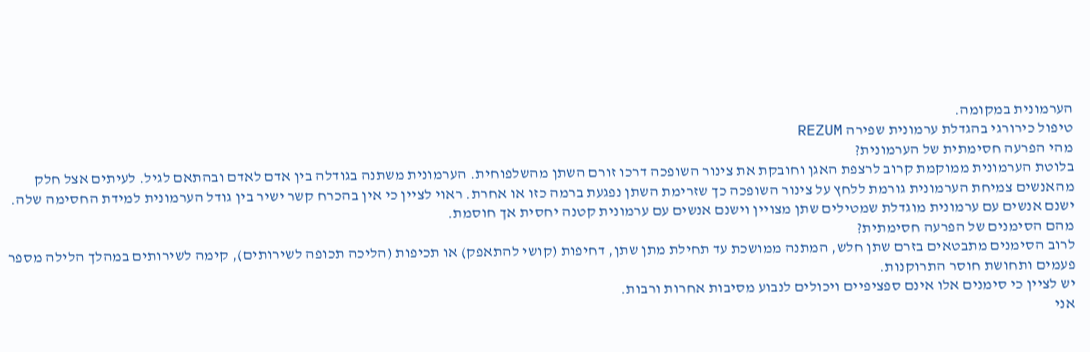הערמונית במקומה.
טיפול כירורגי בהגדלת ערמונית שפירה REZUM
מהי הפרעה חסימתית של הערמונית?
בלוטת הערמונית ממוקמת קרוב לרצפת האגן וחובקת את צינור השופכה דרכו זורם השתן מהשלפוחית. הערמונית משתנה בגודלה בין אדם לאדם ובהתאם לגיל. לעיתים אצל חלק מהאנשים צמיחת הערמונית גורמת ללחץ על צינור השופכה כך שזרימת השתן נפגעת ברמה כזו או אחרת. ראוי לציין כי אין בהכרח קשר ישיר בין גודל הערמונית למידת החסימה שלה. ישנם אנשים עם ערמונית מוגדלת שמטילים שתן מצויין וישנם אנשים עם ערמונית קטנה יחסית אך חוסמת.
מהם הסימנים של הפרעה חסימתית?
לרוב הסימנים מתבטאים בזרם שתן חלש, המתנה ממושכת עד תחילת מתן שתן, דחיפות (קושי להתאפק) או תכיפות (הליכה תכופה לשירותים), קימה לשירותים במהלך הלילה מספר פעמים ותחושת חוסר התרוקנות.
יש לציין כי סימנים אלו אינם ספציפיים ויכולים לנבוע מסיבות אחרות ורבות.
אני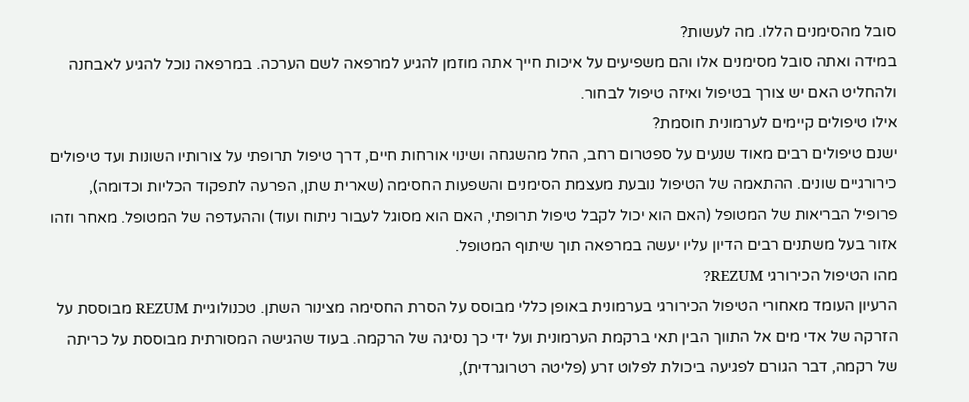סובל מהסימנים הללו. מה לעשות?
במידה ואתה סובל מסימנים אלו והם משפיעים על איכות חייך אתה מוזמן להגיע למרפאה לשם הערכה. במרפאה נוכל להגיע לאבחנה ולהחליט האם יש צורך בטיפול ואיזה טיפול לבחור.
אילו טיפולים קיימים לערמונית חוסמת?
ישנם טיפולים רבים מאוד שנעים על ספטרום רחב, החל מהשגחה ושינוי אורחות חיים, דרך טיפול תרופתי על צורותיו השונות ועד טיפולים כירורגיים שונים. ההתאמה של הטיפול נובעת מעצמת הסימנים והשפעות החסימה (שארית שתן, הפרעה לתפקוד הכליות וכדומה), פרופיל הבריאות של המטופל (האם הוא יכול לקבל טיפול תרופתי, האם הוא מסוגל לעבור ניתוח ועוד) וההעדפה של המטופל. מאחר וזהו אזור בעל משתנים רבים הדיון עליו יעשה במרפאה תוך שיתוף המטופל.
מהו הטיפול הכירורגי REZUM?
הרעיון העומד מאחורי הטיפול הכירורגי בערמונית באופן כללי מבוסס על הסרת החסימה מצינור השתן. טכנולוגיית REZUM מבוססת על הזרקה של אדי מים אל התווך הבין תאי ברקמת הערמונית ועל ידי כך נסיגה של הרקמה. בעוד שהגישה המסורתית מבוססת על כריתה של רקמה, דבר הגורם לפגיעה ביכולת לפלוט זרע (פליטה רטרוגרדית),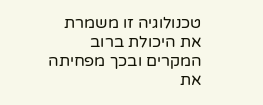טכנולוגיה זו משמרת את היכולת ברוב המקרים ובכך מפחיתה את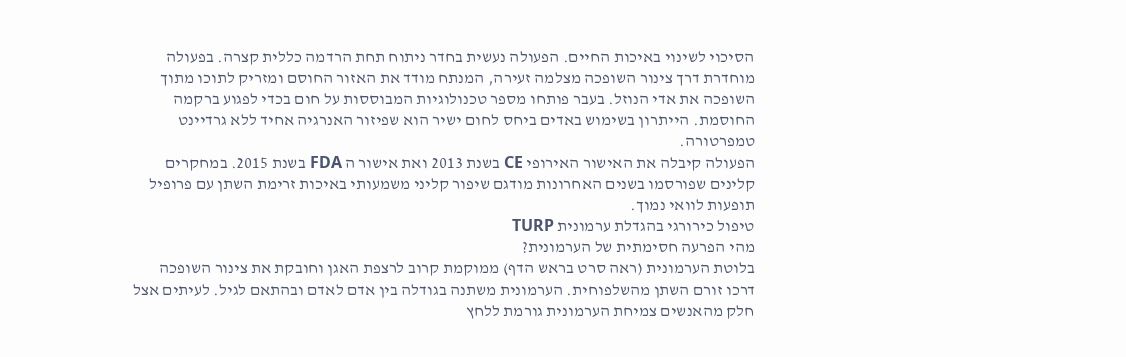הסיכוי לשינוי באיכות החיים. הפעולה נעשית בחדר ניתוח תחת הרדמה כללית קצרה. בפעולה מוחדרת דרך צינור השופכה מצלמה זעירה, המנתח מודד את האזור החוסם ומזריק לתוכו מתוך השופכה את אדי הנוזל. בעבר פותחו מספר טכנולוגיות המבוססות על חום בכדי לפגוע ברקמה החוסמת. הייתרון בשימוש באדים ביחס לחום ישיר הוא שפיזור האנרגיה אחיד ללא גרדיינט טמפרטורה.
הפעולה קיבלה את האישור האירופי CE בשנת 2013 ואת אישור ה FDA בשנת 2015. במחקרים קלינים שפורסמו בשנים האחרונות מודגם שיפור קליני משמעותי באיכות זרימת השתן עם פרופיל תופעות לוואי נמוך.
טיפול כירורגי בהגדלת ערמונית TURP
מהי הפרעה חסימתית של הערמונית?
בלוטת הערמונית (ראה סרט בראש הדף) ממוקמת קרוב לרצפת האגן וחובקת את צינור השופכה דרכו זורם השתן מהשלפוחית. הערמונית משתנה בגודלה בין אדם לאדם ובהתאם לגיל. לעיתים אצל חלק מהאנשים צמיחת הערמונית גורמת ללחץ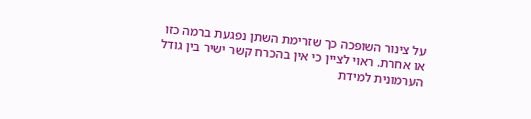על צינור השופכה כך שזרימת השתן נפגעת ברמה כזו או אחרת. ראוי לציין כי אין בהכרח קשר ישיר בין גודל הערמונית למידת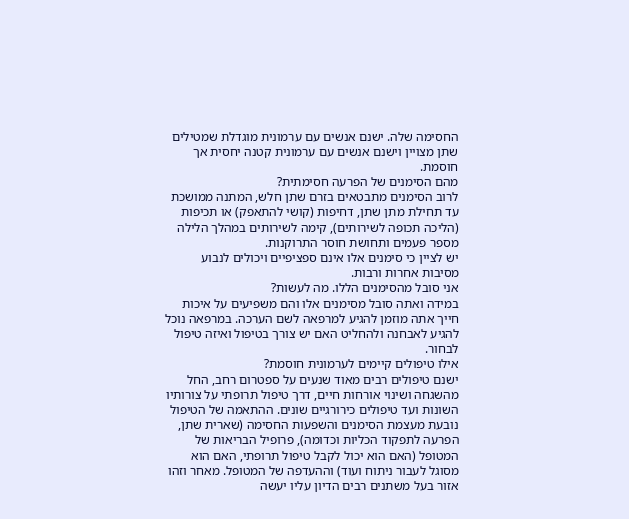החסימה שלה. ישנם אנשים עם ערמונית מוגדלת שמטילים שתן מצויין וישנם אנשים עם ערמונית קטנה יחסית אך חוסמת.
מהם הסימנים של הפרעה חסימתית?
לרוב הסימנים מתבטאים בזרם שתן חלש, המתנה ממושכת עד תחילת מתן שתן, דחיפות (קושי להתאפק) או תכיפות (הליכה תכופה לשירותים), קימה לשירותים במהלך הלילה מספר פעמים ותחושת חוסר התרוקנות.
יש לציין כי סימנים אלו אינם ספציפיים ויכולים לנבוע מסיבות אחרות ורבות.
אני סובל מהסימנים הללו. מה לעשות?
במידה ואתה סובל מסימנים אלו והם משפיעים על איכות חייך אתה מוזמן להגיע למרפאה לשם הערכה. במרפאה נוכל להגיע לאבחנה ולהחליט האם יש צורך בטיפול ואיזה טיפול לבחור.
אילו טיפולים קיימים לערמונית חוסמת?
ישנם טיפולים רבים מאוד שנעים על ספטרום רחב, החל מהשגחה ושינוי אורחות חיים, דרך טיפול תרופתי על צורותיו השונות ועד טיפולים כירורגיים שונים. ההתאמה של הטיפול נובעת מעצמת הסימנים והשפעות החסימה (שארית שתן, הפרעה לתפקוד הכליות וכדומה), פרופיל הבריאות של המטופל (האם הוא יכול לקבל טיפול תרופתי, האם הוא מסוגל לעבור ניתוח ועוד) וההעדפה של המטופל. מאחר וזהו אזור בעל משתנים רבים הדיון עליו יעשה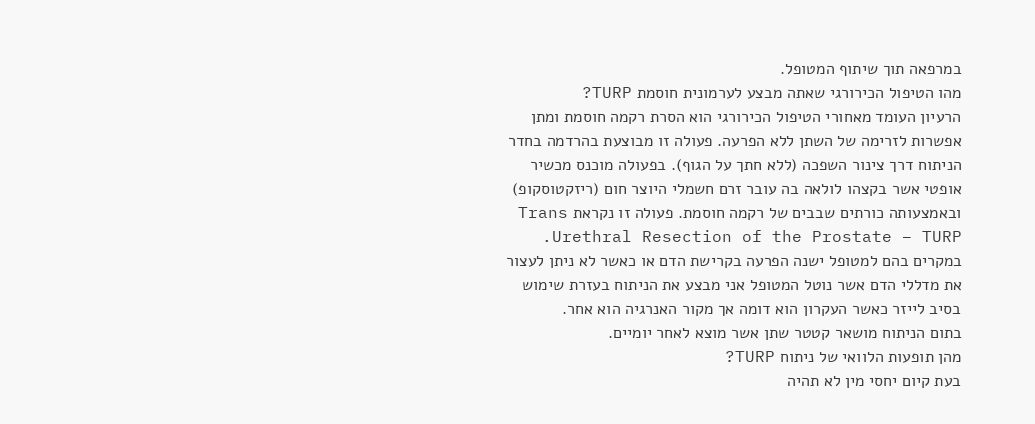במרפאה תוך שיתוף המטופל.
מהו הטיפול הכירורגי שאתה מבצע לערמונית חוסמת TURP?
הרעיון העומד מאחורי הטיפול הכירורגי הוא הסרת רקמה חוסמת ומתן אפשרות לזרימה של השתן ללא הפרעה. פעולה זו מבוצעת בהרדמה בחדר הניתוח דרך צינור השפכה (ללא חתך על הגוף). בפעולה מוכנס מכשיר אופטי אשר בקצהו לולאה בה עובר זרם חשמלי היוצר חום (ריזקטוסקופ) ובאמצעותה כורתים שבבים של רקמה חוסמת. פעולה זו נקראת Trans Urethral Resection of the Prostate – TURP.
במקרים בהם למטופל ישנה הפרעה בקרישת הדם או כאשר לא ניתן לעצור את מדללי הדם אשר נוטל המטופל אני מבצע את הניתוח בעזרת שימוש בסיב לייזר כאשר העקרון הוא דומה אך מקור האנרגיה הוא אחר.
בתום הניתוח מושאר קטטר שתן אשר מוצא לאחר יומיים.
מהן תופעות הלוואי של ניתוח TURP?
בעת קיום יחסי מין לא תהיה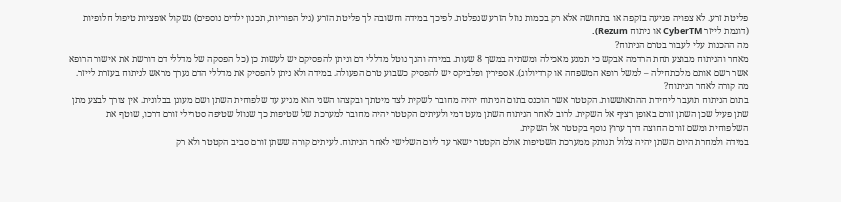פליטת זרע. לא צפויה פגיעה בזקפה או בתחושה אלא רק בכמות נוזל הזרע שנפלטת. לפיכך במידה וחשובה לך פליטת הזרע (גיל הפוריות, תכנון ילדים נוספים) נשקול אופציות טיפול חלופיות (דוגמת לייזר CyberTM או ניתוח Rezum).
מה ההכנות עלי לעבור בטרם הניתוח?
מאחר והניתוח מבוצע תחת הרדמה אבקש כי תמנע מאכילה ומשתיה במשך 8 שעות. במידה והנך נוטל מדללי דם וניתן להפסיקם יש לעשות כן (כל הפסקה של מדללי דם דורשת את אישור הרופא אשר רשם אותם מלכתחילה – למשל רופא המשפחה או קרדיולוג). אספירין ופלביקס יש להפסיק כשבוע טרם הפעולה. במידה ולא ניתן להפסיק את מדללי הדם נערך מראש לניתוח בעזרת לייזר.
מה קורה לאחר הניתוח?
בתום הניתוח תועבר ליחידת ההתאוששות. הקטטר אשר הוכנס בתום הניתוח יהיה מחובר לשקית לצד מיטתך ובקצהו השני הוא מגיע עד שלפוחית השתן ושם מעוגן בבלונית. אין צורך לבצע מתן שתן פעיל שכן השתן זורם באופן רציף אל השקית. לרוב לאחר הניתוח השתן מעט דמי ולעיתים הקטטר יהיה מחובר למערכת של שטיפות כך שנוזל שטיפה סטרילי זורם דרכו, שוטף את השלפוחית ומשם זורם החוצה דרך ערוץ נוסף בקטטר אל השקית.
במידה ולמחרת היום השתן יהיה צלול תנותק ממערכת השטיפות אולם הקטטר ישאר עד ליום השלישי לאחר הניתוח. לעיתים קורה ששתן זורם סביב הקטטר ולא רק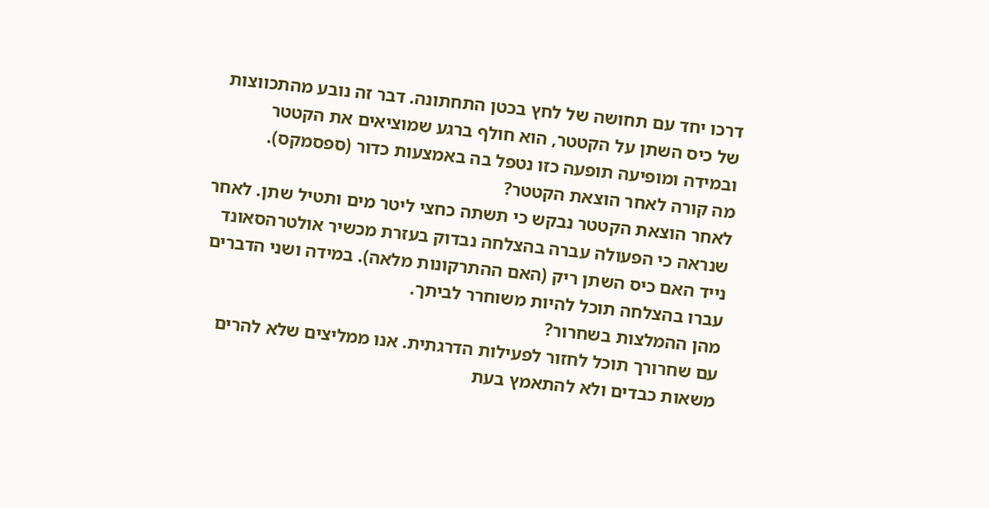דרכו יחד עם תחושה של לחץ בכטן התחתונה. דבר זה נובע מהתכווצות של כיס השתן על הקטטר, הוא חולף ברגע שמוציאים את הקטטר ובמידה ומופיעה תופעה כזו נטפל בה באמצעות כדור (ספסמקס).
מה קורה לאחר הוצאת הקטטר?
לאחר הוצאת הקטטר נבקש כי תשתה כחצי ליטר מים ותטיל שתן. לאחר שנראה כי הפעולה עברה בהצלחה נבדוק בעזרת מכשיר אולטרהסאונד נייד האם כיס השתן ריק (האם ההתרקונות מלאה). במידה ושני הדברים עברו בהצלחה תוכל להיות משוחרר לביתך.
מהן ההמלצות בשחרור?
עם שחרורך תוכל לחזור לפעילות הדרגתית. אנו ממליצים שלא להרים משאות כבדים ולא להתאמץ בעת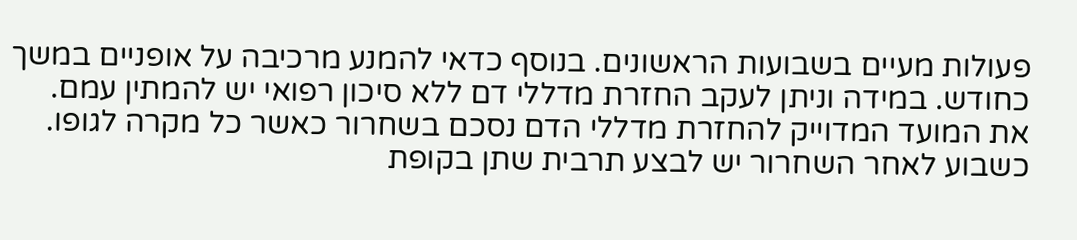פעולות מעיים בשבועות הראשונים. בנוסף כדאי להמנע מרכיבה על אופניים במשך כחודש. במידה וניתן לעקב החזרת מדללי דם ללא סיכון רפואי יש להמתין עמם. את המועד המדוייק להחזרת מדללי הדם נסכם בשחרור כאשר כל מקרה לגופו. כשבוע לאחר השחרור יש לבצע תרבית שתן בקופת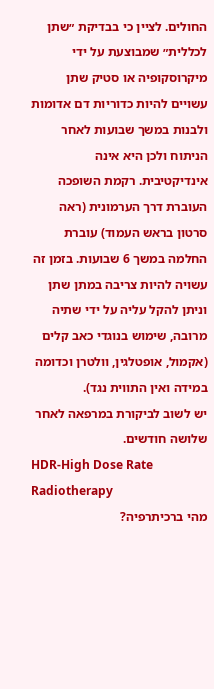החולים. לציין כי בבדיקת ״שתן לכללית״ שמבוצעת על ידי מיקרוסקופיה או סטיק שתן עשויים להיות כדוריות דם אדומות ולבנות במשך שבועות לאחר הניתוח ולכן היא אינה אינדיקטיבית. רקמת השופכה העוברת דרך הערמונית (ראה סרטון בראש העמוד) עוברת החלמה במשך 6 שבועות. בזמן זה עשויה להיות צריבה במתן שתן וניתן להקל עליה על ידי שתיה מרובה, שימוש בנוגדי כאב קלים (אקמול, אופטלגין, וולטרן וכדומה במידה ואין התווית נגד).
יש לשוב לביקורת במרפאה לאחר שלושה חודשים.
HDR-High Dose Rate Radiotherapy
מהי ברכיתרפיה?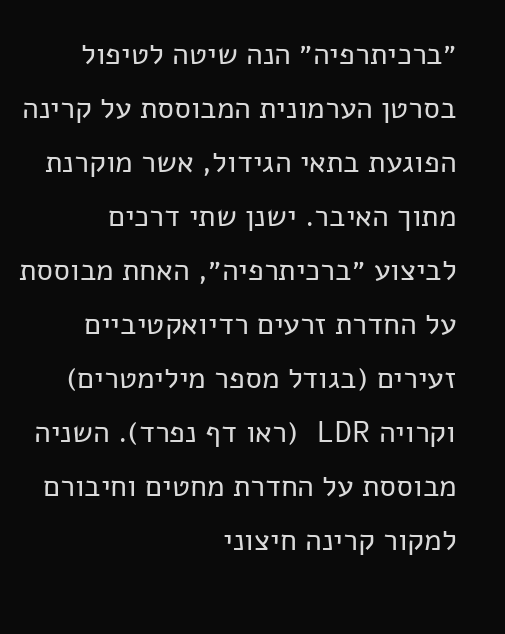״ברכיתרפיה״ הנה שיטה לטיפול בסרטן הערמונית המבוססת על קרינה הפוגעת בתאי הגידול, אשר מוקרנת מתוך האיבר. ישנן שתי דרכים לביצוע ״ברכיתרפיה״, האחת מבוססת על החדרת זרעים רדיואקטיביים זעירים (בגודל מספר מילימטרים) וקרויה LDR (ראו דף נפרד). השניה מבוססת על החדרת מחטים וחיבורם למקור קרינה חיצוני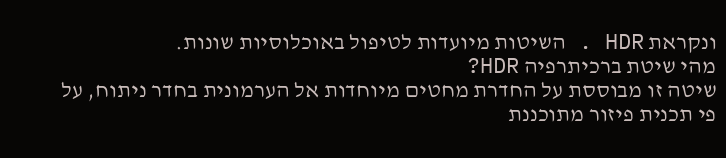ונקראת HDR . השיטות מיועדות לטיפול באוכלוסיות שונות.
מהי שיטת ברכיתרפיה HDR?
שיטה זו מבוססת על החדרת מחטים מיוחדות אל הערמונית בחדר ניתוח, על פי תכנית פיזור מתוכננת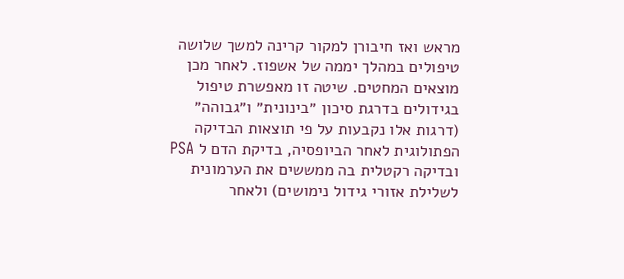מראש ואז חיבורן למקור קרינה למשך שלושה טיפולים במהלך יממה של אשפוז. לאחר מכן מוצאים המחטים. שיטה זו מאפשרת טיפול בגידולים בדרגת סיכון ״בינונית״ ו״גבוהה״ (דרגות אלו נקבעות על פי תוצאות הבדיקה הפתולוגית לאחר הביופסיה, בדיקת הדם ל PSA ובדיקה רקטלית בה ממששים את הערמונית לשלילת אזורי גידול נימושים) ולאחר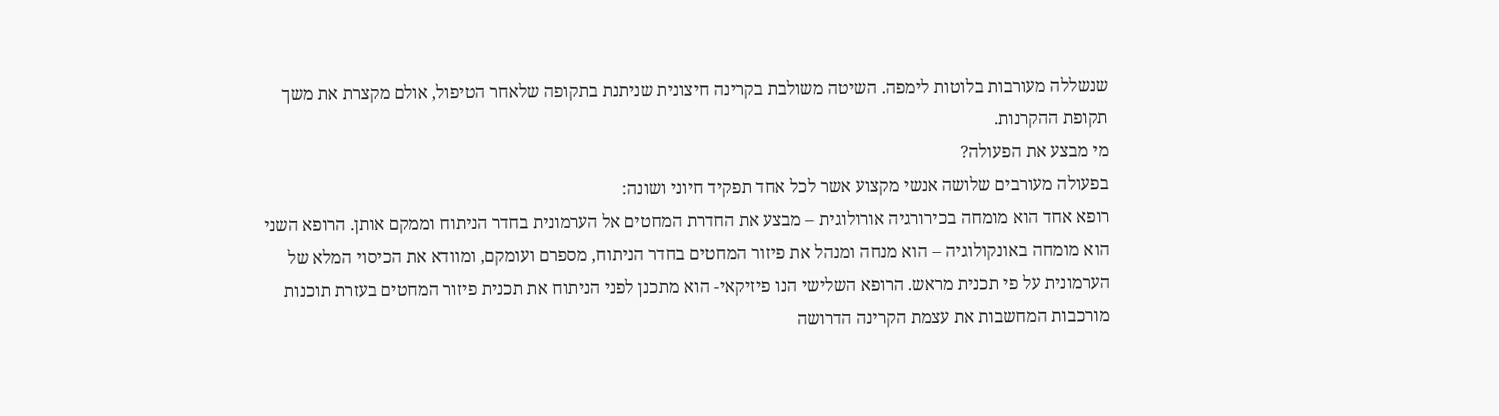שנשללה מעורבות בלוטות לימפה. השיטה משולבת בקרינה חיצונית שניתנת בתקופה שלאחר הטיפול, אולם מקצרת את משך תקופת ההקרנות.
מי מבצע את הפעולה?
בפעולה מעורבים שלושה אנשי מקצוע אשר לכל אחד תפקיד חיוני ושונה:
רופא אחד הוא מומחה בכירורגיה אורולוגית – מבצע את החדרת המחטים אל הערמונית בחדר הניתוח וממקם אותן. הרופא השני הוא מומחה באונקולוגיה – הוא מנחה ומנהל את פיזור המחטים בחדר הניתוח, מספרם ועומקם, ומוודא את הכיסוי המלא של הערמונית על פי תכנית מראש. הרופא השלישי הנו פיזיקאי- הוא מתכנן לפני הניתוח את תכנית פיזור המחטים בעזרת תוכנות מורכבות המחשבות את עצמת הקרינה הדרושה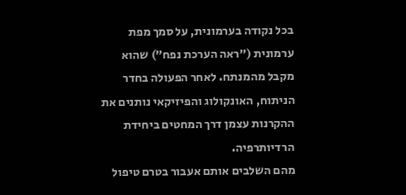בכל נקודה בערמונית, על סמך מפת ערמונית (״ראה הערכת נפח״) שהוא מקבל מהמנתח. לאחר הפעולה בחדר הניתוח, האונקולוג והפיזיקאי נותנים את ההקרנות עצמן דרך המחטים ביחידת הרדיותרפיה.
מהם השלבים אותם אעבור בטרם טיפול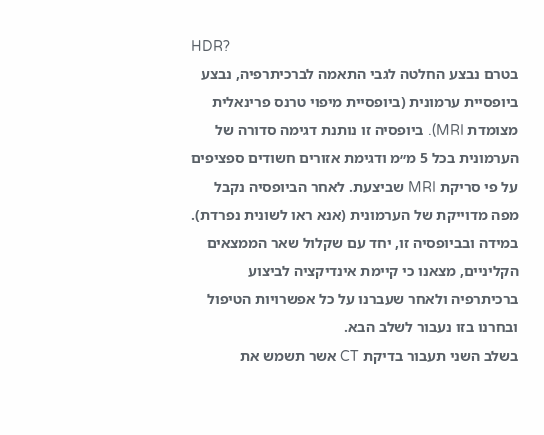HDR?
בטרם נבצע החלטה לגבי התאמה לברכיתרפיה, נבצע ביופסיית ערמונית (ביופסיית מיפוי טרנס פרינאלית מצומדת MRI). ביופסיה זו נותנת דגימה סדורה של הערמונית בכל 5 מ״מ ודגימת אזורים חשודים ספציפים על פי סריקת MRI שביצעת. לאחר הביופסיה נקבל מפה מדוייקת של הערמונית (אנא ראו לשונית נפרדת). במידה ובביופסיה זו, יחד עם שקלול שאר הממצאים הקליניים, מצאנו כי קיימת אינדיקציה לביצוע ברכיתרפיה ולאחר שעברנו על כל אפשרויות הטיפול ובחרנו בזו נעבור לשלב הבא.
בשלב השני תעבור בדיקת CT אשר תשמש את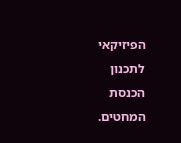הפיזיקאי לתכנון הכנסת המחטים.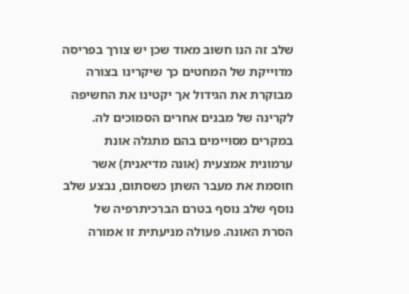שלב זה הנו חשוב מאוד שכן יש צורך בפריסה מדוייקת של המחטים כך שיקרינו בצורה מבוקרת את הגידול אך יקטינו את החשיפה לקרינה של מבנים אחרים הסמוכים לה. במקרים מסויימים בהם מתגלה אונת ערמונית אמצעית (אונה מדיאנית) אשר חוסמת את מעבר השתן כשסתום, נבצע שלב נוסף שלב נוסף בטרם הברכיתרפיה של הסרת האונה. פעולה מניעתית זו אמורה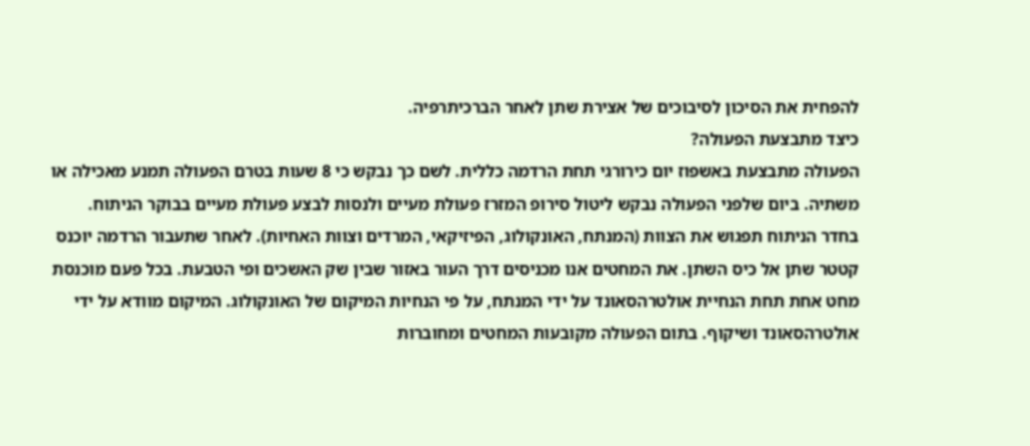להפחית את הסיכון לסיבוכים של אצירת שתן לאחר הברכיתרפיה.
כיצד מתבצעת הפעולה?
הפעולה מתבצעת באשפוז יום כירורגי תחת הרדמה כללית. לשם כך נבקש כי 8 שעות בטרם הפעולה תמנע מאכילה או משתיה. ביום שלפני הפעולה נבקש ליטול סירופ המזרז פעולת מעיים ולנסות לבצע פעולת מעיים בבוקר הניתוח. בחדר הניתוח תפגוש את הצוות (המנתח, האונקולוג, הפיזיקאי, המרדים וצוות האחיות). לאחר שתעבור הרדמה יוכנס קטטר שתן אל כיס השתן. את המחטים אנו מכניסים דרך העור באזור שבין שק האשכים ופי הטבעת. בכל פעם מוכנסת מחט אחת תחת הנחיית אולטרהסאונד על ידי המנתח, על פי הנחיות המיקום של האונקולוג. המיקום מוודא על ידי אולטרהסאונד ושיקוף. בתום הפעולה מקובעות המחטים ומחוברות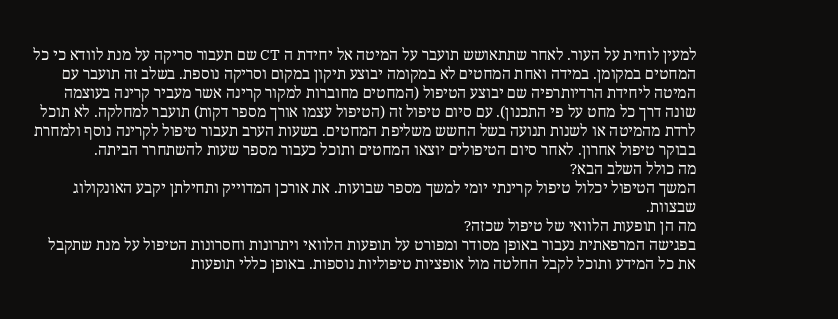למעין לוחית על העור. לאחר שתתאושש תועבר על המיטה אל יחידת ה CT שם תעבור סריקה על מנת לוודא כי כל המחטים במקומן. במידה ואחת המחטים לא במקומה יבוצע תיקון במקום וסריקה נוספת. בשלב זה תועבר עם המיטה ליחידת הרדיותרפיה שם יבוצע הטיפול (המחטים מחוברות למקור קרינה אשר מעביר קרינה בעוצמה שונה דרך כל מחט על פי התכנון). עם סיום טיפול זה (הטיפול עצמו אורך מספר דקות) תועבר למחלקה. לא תוכל לרדת מהמיטה או לשנות תנועה בשל החשש משליפת המחטים. בשעות הערב תעבור טיפול לקרינה נוסף ולמחרת בבוקר טיפול אחרון. לאחר סיום הטיפולים יוצאו המחטים ותוכל כעבור מספר שעות להשתחרר הביתה.
מה כולל השלב הבא?
המשך הטיפול יכלול טיפול קרינתי יומי למשך מספר שבועות. את אורכן המדוייק ותחילתן יקבע האונקולוג שבצוות.
מה הן תופעות הלוואי של טיפול שכזה?
בפגישה המרפאתית נעבור באופן מסודר ומפורט על תופעות הלוואי ויתרונות וחסרונות הטיפול על מנת שתקבל את כל המידע ותוכל לקבל החלטה מול אופציות טיפוליות נוספות. באופן כללי תופעות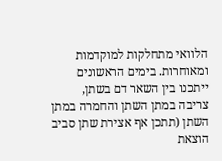הלוואי מתחלקות למוקדמות ומאוחרות. בימים הראשונים ייתכנו בין השאר דם בשתן, צריבה במתן השתן והחמרה במתן השתן (תתכן אף אצירת שתן סביב הוצאת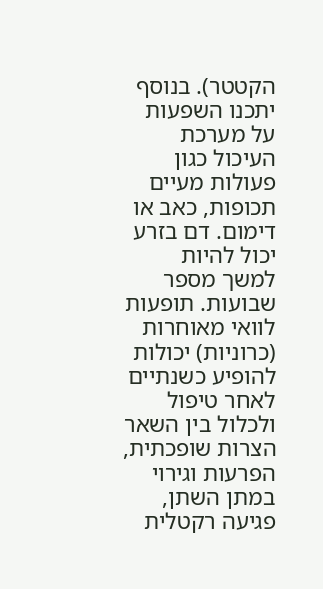הקטטר). בנוסף יתכנו השפעות על מערכת העיכול כגון פעולות מעיים תכופות, כאב או דימום. דם בזרע יכול להיות למשך מספר שבועות. תופעות לוואי מאוחרות (כרוניות) יכולות להופיע כשנתיים לאחר טיפול ולכלול בין השאר הצרות שופכתית, הפרעות וגירוי במתן השתן, פגיעה רקטלית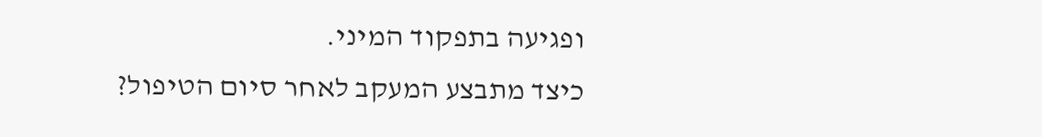ופגיעה בתפקוד המיני.
כיצד מתבצע המעקב לאחר סיום הטיפול?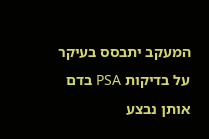המעקב יתבסס בעיקר על בדיקות PSA בדם אותן נבצע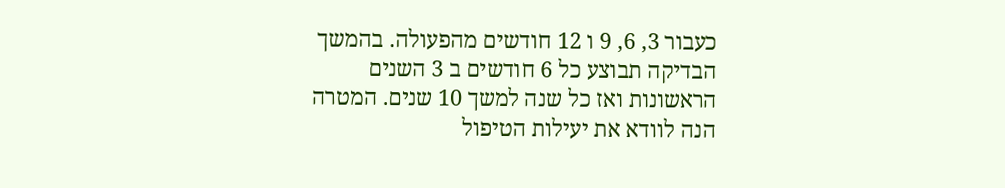כעבור 3, 6, 9 ו 12 חודשים מהפעולה. בהמשך הבדיקה תבוצע כל 6 חודשים ב 3 השנים הראשונות ואז כל שנה למשך 10 שנים. המטרה הנה לוודא את יעילות הטיפול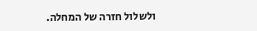ולשלול חזרה של המחלה.